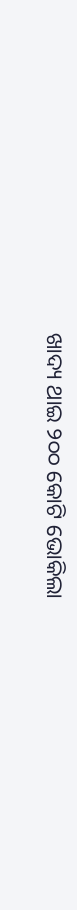ଖାଦ୍ୟ ଥାଇ ୨୦୦ କୋଟି ଭୋକିଲା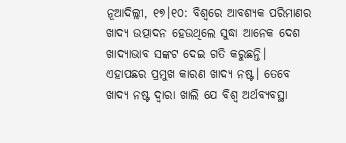ନୂଆଦିଲ୍ଲୀ, ୧୭।୧୦: ବିଶ୍ୱରେ ଆବଶ୍ୟକ ପରିମାଣର ଖାଦ୍ୟ ଉତ୍ପାଦନ ହେଉଥିଲେ ସୁଦ୍ଧା ଆନେକ ଦେଶ ଖାଦ୍ୟାଭାବ ସଙ୍କଟ ଦେଇ ଗତି କରୁଛନ୍ତି। ଏହାପଛର ପ୍ରମୁଖ କାରଣ ଖାଦ୍ୟ ନଷ୍ଟ। ତେବେ ଖାଦ୍ୟ ନଷ୍ଟ ଦ୍ୱାରା ଖାଲି ଯେ ବିଶ୍ୱ ଅର୍ଥବ୍ୟବସ୍ଥା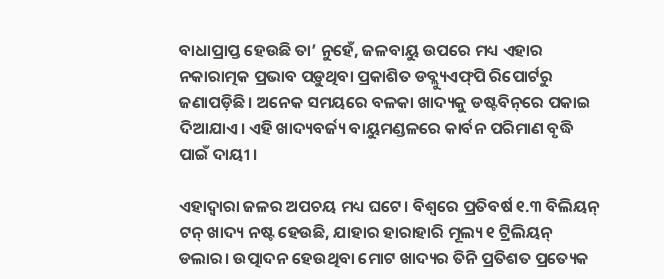ବାଧାପ୍ରାପ୍ତ ହେଉଛି ତା’ ନୁହେଁ, ଜଳବାୟୁ ଉପରେ ମଧ୍ୟ ଏହାର ନକାରାତ୍ମକ ପ୍ରଭାବ ପଡ଼ୁଥିବା ପ୍ରକାଶିତ ଡବ୍ଲ୍ୟୁଏଫ୍‌ପି ରିପୋର୍ଟରୁ ଜଣାପଡ଼ିଛି। ଅନେକ ସମୟରେ ବଳକା ଖାଦ୍ୟକୁ ଡଷ୍ଟବିନ୍‌ରେ ପକାଇ ଦିଆଯାଏ। ଏହି ଖାଦ୍ୟବର୍ଜ୍ୟ ବାୟୁମଣ୍ଡଳରେ କାର୍ବନ ପରିମାଣ ବୃଦ୍ଧି ପାଇଁ ଦାୟୀ ।

ଏହାଦ୍ୱାରା ଜଳର ଅପଚୟ ମଧ୍ୟ ଘଟେ। ବିଶ୍ୱରେ ପ୍ରତିବର୍ଷ ୧.୩ ବିଲିୟନ୍‌ ଟନ୍‌ ଖାଦ୍ୟ ନଷ୍ଟ ହେଉଛି, ଯାହାର ହାରାହାରି ମୂଲ୍ୟ ୧ ଟ୍ରିଲିୟନ୍‌ ଡଲାର। ଉତ୍ପାଦନ ହେଉଥିବା ମୋଟ ଖାଦ୍ୟର ତିନି ପ୍ରତିଶତ ପ୍ରତ୍ୟେକ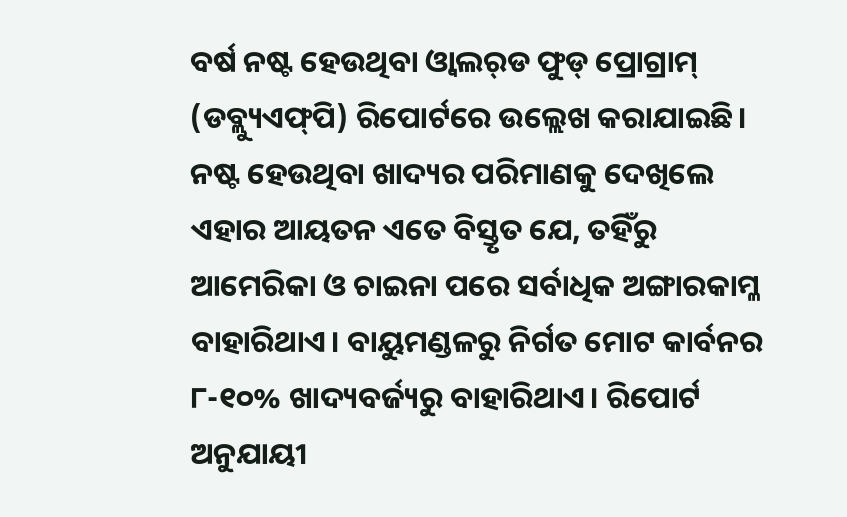ବର୍ଷ ନଷ୍ଟ ହେଉଥିବା ଓ୍ବାଲର୍‌ଡ ଫୁଡ୍‌ ପ୍ରୋଗ୍ରାମ୍‌ (ଡବ୍ଲ୍ୟୁଏଫ୍‌ପି) ରିପୋର୍ଟରେ ଉଲ୍ଲେଖ କରାଯାଇଛି। ନଷ୍ଟ ହେଉଥିବା ଖାଦ୍ୟର ପରିମାଣକୁ ଦେଖିଲେ ଏହାର ଆୟତନ ଏତେ ବିସ୍ତୃତ ଯେ, ତହିଁରୁ ଆମେରିକା ଓ ଚାଇନା ପରେ ସର୍ବାଧିକ ଅଙ୍ଗାରକାମ୍ଳ ବାହାରିଥାଏ। ବାୟୁମଣ୍ଡଳରୁ ନିର୍ଗତ ମୋଟ କାର୍ବନର ୮-୧୦% ଖାଦ୍ୟବର୍ଜ୍ୟରୁ ବାହାରିଥାଏ। ରିପୋର୍ଟ ଅନୁଯାୟୀ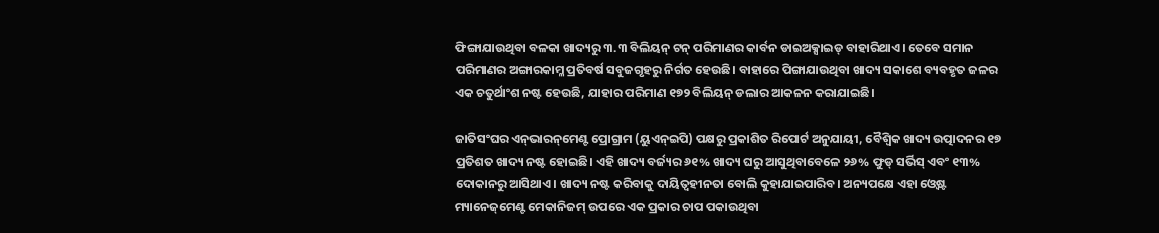ଫିଙ୍ଗାଯାଉଥିବା ବଳକା ଖାଦ୍ୟରୁ ୩.୩ ବିଲିୟନ୍‌ ଟନ୍‌ ପରିମାଣର କାର୍ବନ ଡାଇଅକ୍ସାଇଡ୍‌ ବାହାରିଥାଏ। ତେବେ ସମାନ ପରିମାଣର ଅଙ୍ଗାରକାମ୍ଳ ପ୍ରତିବର୍ଷ ସବୁଜଗୃହରୁ ନିର୍ଗତ ହେଉଛି। ବାହାରେ ପିଙ୍ଗାଯାଉଥିବା ଖାଦ୍ୟ ସକାଶେ ବ୍ୟବହୃତ ଜଳର ଏକ ଚତୁର୍ଥାଂଶ ନଷ୍ଟ ହେଉଛି, ଯାହାର ପରିମାଣ ୧୭୨ ବିଲିୟନ୍‌ ଡଲାର ଆକଳନ କରାଯାଇଛି।

ଜାତିସଂଘର ଏନ୍‌ଭାରନ୍‌ମେଣ୍ଟ ପ୍ରୋଗ୍ରାମ (ୟୁଏନ୍‌ଇପି) ପକ୍ଷରୁ ପ୍ରକାଶିତ ରିପୋର୍ଟ ଅନୁଯାୟୀ, ବୈଶ୍ୱିକ ଖାଦ୍ୟ ଉତ୍ପାଦନର ୧୭ ପ୍ରତିଶତ ଖାଦ୍ୟ ନଷ୍ଟ ହୋଇଛି। ଏହି ଖାଦ୍ୟ ବର୍ଜ୍ୟର ୬୧% ଖାଦ୍ୟ ଘରୁ ଆସୁଥିବାବେଳେ ୨୬% ଫୁଡ୍‌ ସର୍ଭିସ୍‌ ଏବଂ ୧୩% ଦୋକାନରୁ ଆସିଥାଏ। ଖାଦ୍ୟ ନଷ୍ଟ କରିବାକୁ ଦାୟିତ୍ୱହୀନତା ବୋଲି କୁହାଯାଇପାରିବ। ଅନ୍ୟପକ୍ଷେ ଏହା ଓ୍ବେଷ୍ଟ ମ୍ୟାନେଜ୍‌ମେଣ୍ଟ ମେକାନିଜମ୍‌ ଉପରେ ଏକ ପ୍ରକାର ଚାପ ପକାଉଥିବା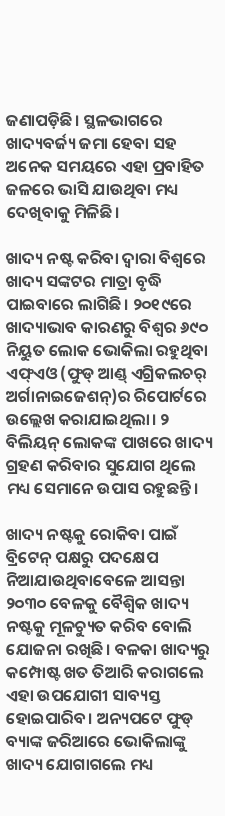ଜଣାପଡ଼ିଛି। ସ୍ଥଳଭାଗରେ ଖାଦ୍ୟବର୍ଜ୍ୟ ଜମା ହେବା ସହ ଅନେକ ସମୟରେ ଏହା ପ୍ରବାହିତ ଜଳରେ ଭାସି ଯାଉଥିବା ମଧ୍ୟ ଦେଖିବାକୁ ମିଳିଛି।

ଖାଦ୍ୟ ନଷ୍ଟ କରିବା ଦ୍ୱାରା ବିଶ୍ୱରେ ଖାଦ୍ୟ ସଙ୍କଟର ମାତ୍ରା ବୃଦ୍ଧି ପାଇବାରେ ଲାଗିଛି। ୨୦୧୯ରେ ଖାଦ୍ୟାଭାବ କାରଣରୁ ବିଶ୍ୱର ୬୯୦ ନିୟୁତ ଲୋକ ଭୋକିଲା ରହୁଥିବା ଏଫ୍‌ଏଓ (ଫୁଡ୍‌ ଆଣ୍ଡ୍‌ ଏଗ୍ରିକଲଚର୍‌ ଅର୍ଗାନାଇଜେଶନ୍‌)ର ରିପୋର୍ଟରେ ଉଲ୍ଲେଖ କରାଯାଇଥିଲା। ୨ ବିଲିୟନ୍‌ ଲୋକଙ୍କ ପାଖରେ ଖାଦ୍ୟ ଗ୍ରହଣ କରିବାର ସୁଯୋଗ ଥିଲେ ମଧ୍ୟ ସେମାନେ ଉପାସ ରହୁଛନ୍ତି।

ଖାଦ୍ୟ ନଷ୍ଟକୁ ରୋକିବା ପାଇଁ ବ୍ରିଟେନ୍‌ ପକ୍ଷରୁ ପଦକ୍ଷେପ ନିଆଯାଉଥିବାବେଳେ ଆସନ୍ତା ୨୦୩୦ ବେଳକୁ ବୈଶ୍ୱିକ ଖାଦ୍ୟ ନଷ୍ଟକୁ ମୂଳଚ୍ୟୁତ କରିବ ବୋଲି ଯୋଜନା ରଖିଛି। ବଳକା ଖାଦ୍ୟରୁ କମ୍ପୋଷ୍ଟ ଖତ ତିଆରି କରାଗଲେ ଏହା ଉପଯୋଗୀ ସାବ୍ୟସ୍ତ ହୋଇପାରିବ। ଅନ୍ୟପଟେ ଫୁଡ୍‌ ବ୍ୟାଙ୍କ ଜରିଆରେ ଭୋକିଲାଙ୍କୁ ଖାଦ୍ୟ ଯୋଗାଗଲେ ମଧ୍ୟ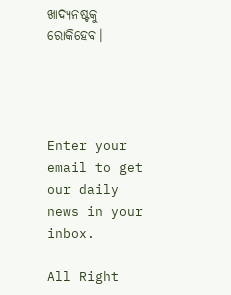ଖାଦ୍ୟନଷ୍ଟକୁ ରୋକିହେବ।




Enter your email to get our daily news in your inbox.

All Right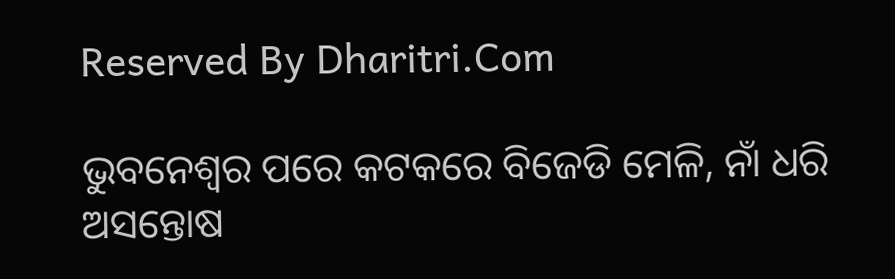Reserved By Dharitri.Com

ଭୁବନେଶ୍ବର ପରେ କଟକରେ ବିଜେଡି ମେଳି, ନାଁ ଧରି ଅସନ୍ତୋଷ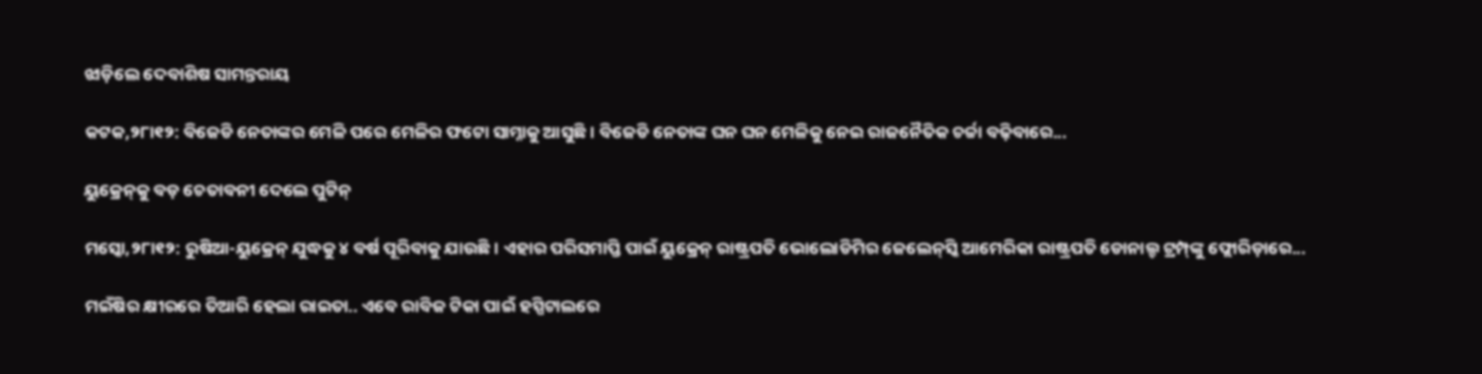ଝାଡ଼ିଲେ ଦେବାଶିଷ ସାମନ୍ତରାୟ

କଟକ,୨୮ା୧୨: ବିଜେଡି ନେତାଙ୍କର ମେଳି ପରେ ମେଳିର ଫଟୋ ସାମ୍ନାକୁ ଆସୁଛି । ବିଜେଡି ନେତାଙ୍କ ଘନ ଘନ ମେଳିକୁ ନେଇ ରାଜନୈତିକ ଚର୍ଚ୍ଚା ବଢ଼ିବାରେ...

ୟୁକ୍ରେନ୍‌କୁ ବଡ଼ ଚେତାବନୀ ଦେଲେ ପୁଟିନ୍‌

ମସ୍କୋ,୨୮ା୧୨: ରୁଷିଆ-ୟୁକ୍ରେନ୍‌ ଯୁଦ୍ଧକୁ ୪ ବର୍ଷ ପୂରିବାକୁ ଯାଉଛି। ଏହାର ପରିସମାପ୍ତି ପାଇଁ ୟୁକ୍ରେନ୍‌ ରାଷ୍ଟ୍ରପତି ଭୋଲୋଡିମିର ଜେଲେନ୍‌ସ୍କି ଆମେରିକା ରାଷ୍ଟ୍ରପତି ଡୋନାଲ୍ଡ ଟ୍ରମ୍ପ୍‌ଙ୍କୁ ଫ୍ଲୋରିଡ଼ାରେ...

ମଇଁଷିର କ୍ଷୀରରେ ତିଆରି ହେଲା ରାଇତା.. ଏବେ ରାବିଜ ଟିକା ପାଇଁ ହସ୍ପିଟାଲରେ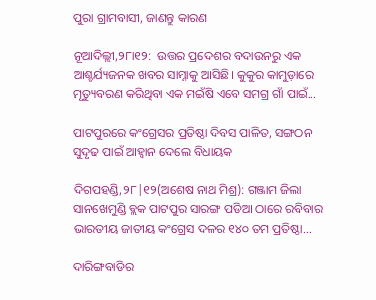ପୁରା ଗ୍ରାମବାସୀ, ଜାଣନ୍ତୁ କାରଣ

ନୂଆଦିଲ୍ଲୀ,୨୮ା୧୨:  ଉତ୍ତର ପ୍ରଦେଶର ବଦାଉନରୁ ଏକ ଆଶ୍ଚର୍ଯ୍ୟଜନକ ଖବର ସାମ୍ନାକୁ ଆସିଛି। କୁକୁର କାମୁଡ଼ାରେ ମୃତ୍ୟୁବରଣ କରିଥିବା ଏକ ମଇଁଷି ଏବେ ସମଗ୍ର ଗାଁ ପାଇଁ...

ପାଟପୁରରେ କଂଗ୍ରେସର ପ୍ରତିଷ୍ଠା ଦିବସ ପାଳିତ, ସଙ୍ଗଠନ ସୁଦୃଢ ପାଇଁ ଆହ୍ବାନ ଦେଲେ ବିଧାୟକ

ଦିଗପହଣ୍ଡି,୨୮|୧୨(ଅଶେଷ ନାଥ ମିଶ୍ର): ଗଞ୍ଜାମ ଜିଲା ସାନଖେମୁଣ୍ଡି ବ୍ଲକ ପାଟପୁର ସାରଙ୍ଗ ପଡିଆ ଠାରେ ରବିବାର ଭାରତୀୟ ଜାତୀୟ କଂଗ୍ରେସ ଦଳର ୧୪୦ ତମ ପ୍ରତିଷ୍ଠା...

ଦାରିଙ୍ଗବାଡିର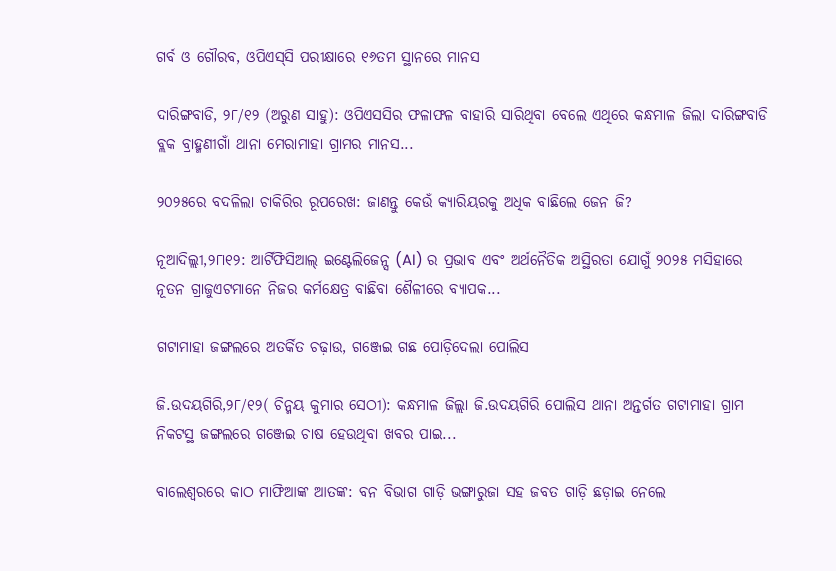ଗର୍ବ ଓ ଗୌରବ, ଓପିଏସ୍‌ସି ପରୀକ୍ଷାରେ ୧୬ତମ ସ୍ଥାନରେ ମାନସ

ଦାରିଙ୍ଗବାଡି, ୨୮/୧୨ (ଅରୁଣ ସାହୁ): ଓପିଏସସିର ଫଳାଫଳ ବାହାରି ସାରିଥିବା ବେଲେ ଏଥିରେ କନ୍ଧମାଳ ଜିଲା ଦାରିଙ୍ଗବାଡି ବ୍ଲକ ବ୍ରାହ୍ମଣୀଗାଁ ଥାନା ମେରାମାହା ଗ୍ରାମର ମାନସ...

୨୦୨୫ରେ ବଦଳିଲା ଚାକିରିର ରୂପରେଖ: ଜାଣନ୍ତୁ କେଉଁ କ୍ୟାରିୟରକୁ ଅଧିକ ବାଛିଲେ ଜେନ ଜି?

ନୂଆଦିଲ୍ଲୀ,୨୮ା୧୨: ଆର୍ଟିଫିସିଆଲ୍ ଇଣ୍ଟେଲିଜେନ୍ସ (AI) ର ପ୍ରଭାବ ଏବଂ ଅର୍ଥନୈତିକ ଅସ୍ଥିରତା ଯୋଗୁଁ ୨୦୨୫ ମସିହାରେ ନୂତନ ଗ୍ରାଜୁଏଟମାନେ ନିଜର କର୍ମକ୍ଷେତ୍ର ବାଛିବା ଶୈଳୀରେ ବ୍ୟାପକ...

ଗଟାମାହା ଜଙ୍ଗଲରେ ଅତର୍କିତ ଚଢ଼ାଉ, ଗଞ୍ଜେଇ ଗଛ ପୋଡ଼ିଦେଲା ପୋଲିସ

ଜି.ଉଦୟଗିରି,୨୮/୧୨( ଚିନ୍ମୟ କୁମାର ସେଠୀ): କନ୍ଧମାଳ ଜିଲ୍ଲା ଜି.ଉଦୟଗିରି ପୋଲିସ ଥାନା ଅନ୍ତର୍ଗତ ଗଟାମାହା ଗ୍ରାମ ନିକଟସ୍ଥ ଜଙ୍ଗଲରେ ଗଞ୍ଜେଇ ଚାଷ ହେଉଥିବା ଖବର ପାଇ...

ବାଲେଶ୍ୱରରେ କାଠ ମାଫିଆଙ୍କ ଆତଙ୍କ: ବନ ବିଭାଗ ଗାଡ଼ି ଭଙ୍ଗାରୁଜା ସହ ଜବତ ଗାଡ଼ି ଛଡ଼ାଇ ନେଲେ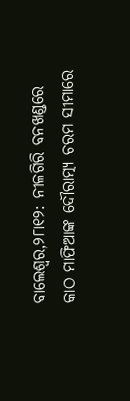ବାଲେଶ୍ୱର,୨୮ା୧୨: ନୀଳଗିରି ବନଖଣ୍ଡରେ କାଠ ମାଫିଆଙ୍କ ଦୌରାତ୍ମ୍ୟ ଚରମ ସୀମାରେ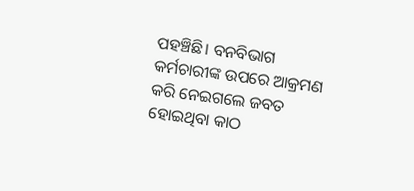ପହଞ୍ଚିଛି। ବନବିଭାଗ କର୍ମଚାରୀଙ୍କ ଉପରେ ଆକ୍ରମଣ କରି ନେଇଗଲେ ଜବତ ହୋଇଥିବା କାଠ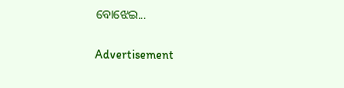ବୋଝେଇ...

Advertisement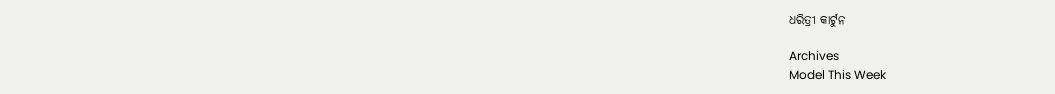ଧରିତ୍ରୀ କାର୍ଟୁନ

Archives
Model This Week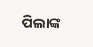ପିଲାଙ୍କ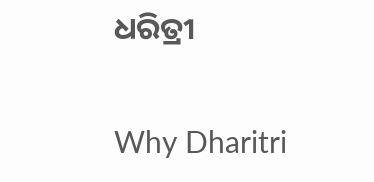ଧରିତ୍ରୀ

Why Dharitri